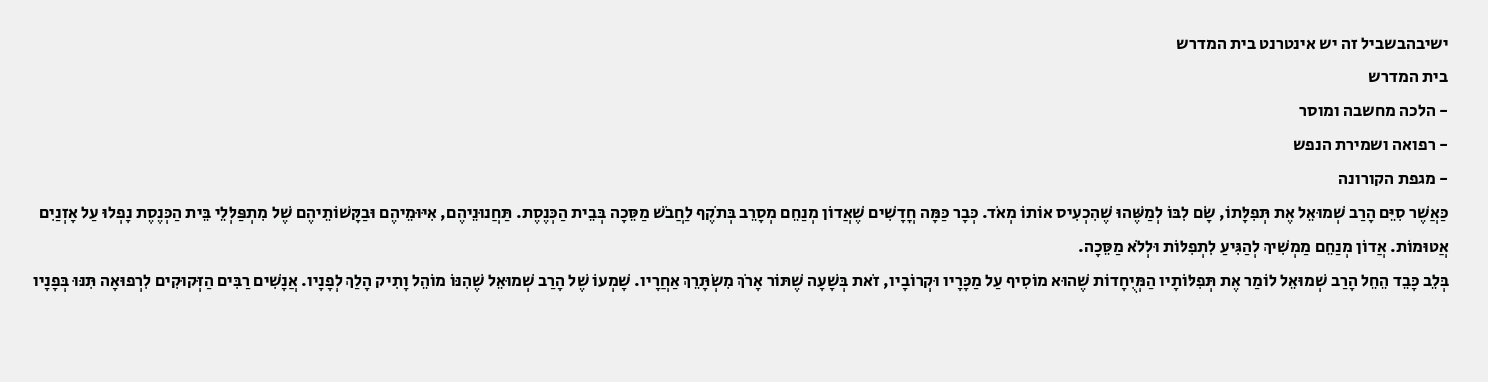ישיבהבשביל זה יש אינטרנט בית המדרש
בית המדרש
- הלכה מחשבה ומוסר
- רפואה ושמירת הנפש
- מגפת הקורונה
כַּאֲשֶׁר סִיֵּם הָרַב שְׁמוּאֵל אֶת תְּפִלָּתוֹ, שָׂם לִבּוֹ לְמַשֶּׁהוּ שֶׁהִכְעִיס אוֹתוֹ מְאֹד. כְּבָר כַּמָּה חֳדָשִׁים שֶׁאֲדוֹן מְנַחֵם מְסָרֵב בְּתֹקֶף לַחֲבֹשׁ מַסֵּכָה בְּבֵית הַכְּנֶסֶת. תַּחֲנוּנֵיהֶם, אִיּוּמֵיהֶם וּבַקָּשׁוֹתֵיהֶם שֶׁל מִתְפַּלְּלֵי בֵּית הַכְּנֶסֶת נָפְלוּ עַל אָזְנַיִם אֲטוּמוֹת. אֲדוֹן מְנַחֵם מַמְשִׁיךְ לְהַגִּיעַ לִתְפִלּוֹת וּלְלֹא מַסֵּכָה.
בְּלֵב כָּבֵד הֵחֵל הָרַב שְׁמוּאֵל לוֹמַר אֶת תְּפִלּוֹתָיו הַמְּיֻחָדוֹת שֶׁהוּא מוֹסִיף עַל מַכָּרָיו וּקְרוֹבָיו, זֹאת בְּשָׁעָה שֶׁתּוֹר אָרֹךְ מִשְׂתָּרֵךְ אַחֲרָיו. שָׁמְעוֹ שֶׁל הָרַב שְׁמוּאֵל שֶׁהִנּוֹ מוֹהֵל וָתִיק הָלַךְ לְפָנָיו. אֲנָשִׁים רַבִּים הַזְּקוּקִים לִרְפוּאָה תִּנּוּ בְּפָנָיו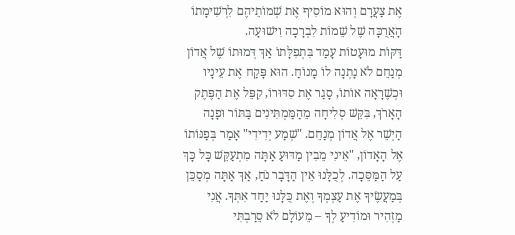אֶת צַעֲרָם וְהוּא מוֹסִיף אֶת שְׁמוֹתֵיהֶם לִרְשִׁימָתוֹ הָאֲרֻכָּה שֶׁל שֵׁמוֹת לִבְרָכָה וִישׁוּעָה.
דַּקּוֹת מוּעָטוֹת עָמַד בִּתְפִלָּתוֹ אַךְ דְּמוּתוֹ שֶׁל אֲדוֹן מְנַחֵם לֹא נָתְנָה לוֹ מָנוֹחַ. הוּא פָּקַח אֶת עֵינָיו וּכְשֶׁרָאָה אוֹתוֹ, סָגַר אֶת סִדּוּרוֹ, קִפֵּל אֶת הַפֶּתֶק הָאָרֹךְ, בִּקֵּשׁ סְלִיחָה מֵהַמַּמְתִּינִים בַּתּוֹר וּפָנָה הַיְשֵׁר אֶל אֲדוֹן מְנַחֵם. "שְׁמַע יְדִידִי" אָמַר בְּפַנּוֹתוֹ אֶל הָאָדוֹן, "אֵינִי מֵבִין מַדּוּעַ אַתָּה מִתְעַקֵּשׁ כָּל כָּךְ עַל הַמַּסֵּכָה. לְכֻלָּנוּ אֵין הַדָּבָר נֹחַ, אַךְ אַתָּה מְסַכֵּן בְּמַעֲשֶׂיךָ אֶת עַצְמְךָ וְאֶת כֻּלָּנוּ יַחַד אִתְּךָ. אֲנִי מַזְהִיר וּמוֹדִיעַ לְךָ – מֵעוֹלָם לֹא סֵרַבְתִּי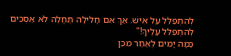לְהִתְפַּלֵּל עַל אִישׁ. אַךְ אִם חָלִילָה תֶּחֱלֶה לֹא אַסְכִּים לְהִתְפַּלֵּל עָלֶיךָ!"
כַּמָּה יָמִים לְאַחַר מִכֵּן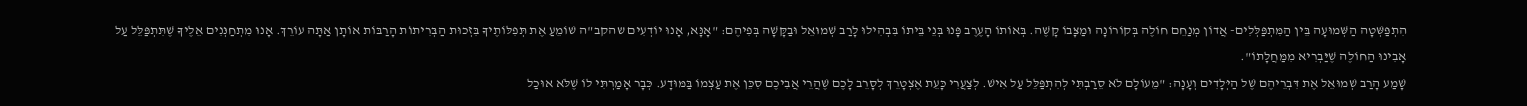הִתְפַּשְּׁטָה הַשְּׁמוּעָה בֵּין הַמִּתְפַּלְּלִים- אֲדוֹן מְנַחֵם חוֹלֶה בְּקוֹרוֹנָה וּמַצָּבוֹ קָשֶׁה. בְּאוֹתוֹ הָעֶרֶב פָּנוּ בְּנֵי בֵּיתוֹ בִּבְהִילוּ לָרַב שְׁמוּאֵל וּבַקָּשָׁה בְּפִיהֶם: "אָנָּא, אָנוּ יוֹדְעִים שהקב"ה שׁוֹמֵעַ אֶת תְּפִלּוֹתֶיךָ בִּזְכוּת הַבְּרִיתוֹת הָרַבּוֹת אוֹתָן אַתָּה עוֹרֵךְ. אָנוּ מִתְחַנְּנִים אֵלֶיךָ שֶׁתִּתְפַּלֵּל עַל אָבִינוּ הַחוֹלֶה שֶׁיַּבְרִיא מִמַּחֲלָתוֹ".
שָׁמַע הָרַב שְׁמוּאֵל אֶת דִּבְרֵיהֶם שֶׁל הַיְּלָדִים וְעָנָה: "מֵעוֹלָם לֹא סֵרַבְתִּי לְהִתְפַּלֵּל עַל אִישׁ. לְצַעֲרִי כָּעֵת אֶצְטָרֵךְ לְסָרֵב לָכֶם שֶׁהֲרֵי אֲבִיכֶם סִכֵּן אֶת עַצְמוֹ בַּמּוּדָע. כְּבָר אָמַרְתִּי לוֹ שֶׁלֹּא אוּכַל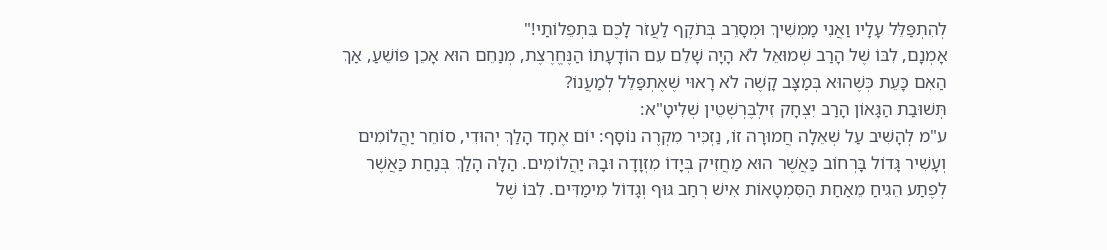לְהִתְפַּלֵּל עָלָיו וַאֲנִי מַמְשִׁיךְ וּמְסָרֵב בְּתֹקֶף לַעֲזֹר לָכֶם בִּתְפֵלוֹתַי!"
אָמְנָם, לִבּוֹ שֶׁל הָרַב שְׁמוּאֵל לֹא הָיָה שָׁלֵם עִם הוֹדָעָתוֹ הַנֶּחֱרֶצֶת, מְנַחֵם הוּא אָכֵן פּוֹשֵׁעַ, אַךְ הַאִם כָּעֵת כְּשֶׁהוּא בְּמַצָּב קָשֶׁה לֹא רָאוּי שֶׁאֶתְפַּלֵּל לְמַעֲנוֹ?
תְּשׁוּבַת הַגָּאוֹן הָרַב יִצְחָק זִילְבֶּרְשְׁטֵין שְׁלִיטָ"א:
ע"מ לְהָשִׁיב עַל שְׁאֵלָה חֲמוּרָה זוֹ, נַזְכִּיר מִקְרֶה נוֹסָף: יוֹם אֶחָד הָלַךְ יְהוּדִי, סוֹחֵר יַהֲלוֹמִים וְעָשִׁיר גָּדוֹל בָּרְחוֹב כַּאֲשֶׁר הוּא מַחֲזִיק בְּיָדוֹ מִזְוָדָה וּבָהּ יַהֲלוֹמִים. הַלָּה הָלַךְ בְּנַחַת כַּאֲשֶׁר לְפֶתַע הֵגִיחַ מֵאַחַת הַסִּמְטָאוֹת אִישׁ רְחַב גּוּף וְגָדוֹל מִימַדִּים. לִבּוֹ שֶׁל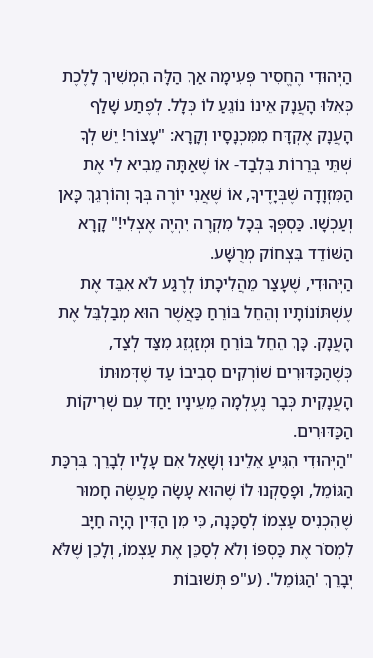הַיְּהוּדִי הֶחֱסִיר פְּעִימָה אַךְ הַלָּה הִמְשִׁיךְ לָלֶכֶת כְּאִלּוּ הָעֲנָק אֵינוֹ נוֹגֵעַ לוֹ כְּלָל. לְפֶתַע שָׁלַף הָעֲנָק אֶקְדָּח מִמִּכְנָסָיו וְקָרָא: "עָצוֹר! יֵשׁ לְךָ שְׁתֵּי בְּרֵרוֹת בִּלְבַד- אוֹ שֶׁאַתָּה מֵבִיא לִי אֶת הַמִּזְוָדָה שֶׁבְּיָדֶיךָ, אוֹ שֶׁאֲנִי יוֹרֶה בְּךָ וְהוֹרְגֵךְ כָּאן וְעַכְשָׁו. כַּסְפְּךָ בְּכָל מִקְרֶה יִהְיֶה אֶצְלִי!" קָרָא הַשּׁוֹדֵד בִּצְחוֹק מְרֻשָּׁע.
הַיְּהוּדִי, שֶׁעָצַר מֵהֲלִיכָתוֹ לְרֶגַע לֹא אִבֵּד אֶת עֶשְׁתּוֹנוֹתָיו וְהֵחֵל בּוֹרֵחַ כַּאֲשֶׁר הוּא מְבַלְבֵּל אֶת הָעֲנָק. כָּךְ הֵחֵל בּוֹרֵחַ וּמְזַגְזֵג מִצַּד לְצַד, כְּשֶׁהַכַּדּוּרִים שׁוֹרְקִים סְבִיבוֹ עַד שֶׁדְּמוּתוֹ הָעֲנָקִית כְּבָר נֶעֶלְמָה מֵעֵינָיו יַחַד עִם שְׁרִיקוֹת הַכַּדּוּרִים.
"הַיְּהוּדִי הִגִּיעַ אֵלֵינוּ וְשָׁאַל אִם עָלָיו לְבָרֵךְ בִּרְכַּת הַגּוֹמֵל, וּפָסַקְנוּ לוֹ שֶׁהוּא עָשָׂה מַעֲשֶׂה חָמוּר שֶׁהִכְנִיס עַצְמוֹ לְסַכָּנָה, כִּי מִן הַדִּין הָיָה חַיָּב לִמְסֹר אֶת כַּסְפּוֹ וְלֹא לְסַכֵּן אֶת עַצְמוֹ, וְלָכֵן שֶׁלֹּא יְבָרֵךְ 'הַגּוֹמֵל'. (ע"פ תְּשׁוּבוֹת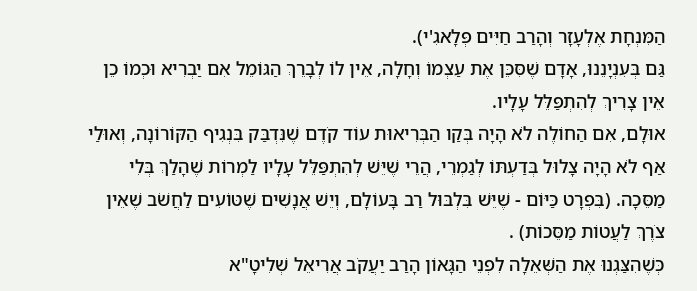הַמִּנְחָת אֶלְעָזָר וְהָרַב חַיִּים פְּלָאגִ'י).
גַּם בְּעִנְיָנֵנוּ, אָדָם שֶׁסִּכֵּן אֶת עַצְמוֹ וְחָלָה, אֵין לוֹ לְבָרֵךְ הַגּוֹמֵל אִם יַבְרִיא וּכְמוֹ כֵן אֵין צָרִיךְ לְהִתְפַּלֵּל עָלָיו.
אוּלָם, אִם הַחוֹלֶה לֹא הָיָה בְּקַו הַבְּרִיאוּת עוֹד קֹדֶם שֶׁנִּדְבַּק בִּנְגִיף הַקּוֹרוֹנָה, וְאוּלַי אַף לֹא הָיָה צָלוּל בְּדַעְתּוֹ לְגַמְרֵי, הֲרֵי שֶׁיֵּשׁ לְהִתְפַּלֵּל עָלָיו לַמְרוֹת שֶׁהָלַךְ בְּלִי מַסֵּכָה. (בִּפְרָט כַּיּוֹם - שֶׁיֵּשׁ בִּלְבּוּל רַב בָּעוֹלָם, וְיֵשׁ אֲנָשִׁים שֶׁטּוֹעִים לַחֲשֹׁב שֶׁאֵין צֹרֶךְ לַעֲטוֹת מַסֵּכוֹת) .
כְּשֶׁהִצַּגְנוּ אֶת הַשְּׁאֵלָה לִפְנֵי הַגָּאוֹן הָרַב יַעֲקֹב אֲרִיאֵל שְׁלִיטָ"א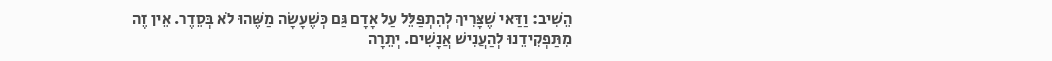הֵשִׁיב: וַדַּאי שֶׁצָּרִיךְ לְהִתְפַּלֵּל עַל אָדָם גַּם כְּשֶׁעָשָׂה מַשֶּׁהוּ לֹא בְּסֵדֶר. אֵין זֶה מִתַּפְקִידֵנוּ לְהַעֲנִישׁ אֲנָשִׁים. יְתֵרָה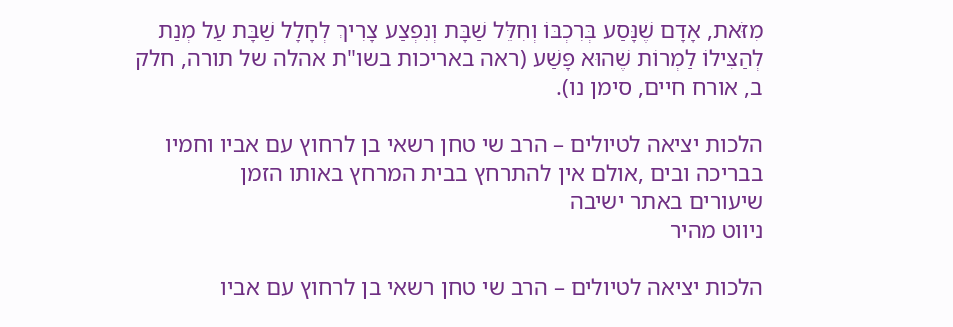מִזֹּאת, אָדָם שֶׁנָּסַע בְּרִכְבּוֹ וְחִלֵּל שַׁבָּת וְנִפְצַע צָרִיךְ לְחָלָל שַׁבָּת עַל מְנַת לְהַצִּילוֹ לַמְרוֹת שֶׁהוּא פָּשַׁע (ראה באריכות בשו"ת אהלה של תורה, חלק ב, אורח חיים, סימן נו).

הלכות יציאה לטיולים – הרב שי טחן רשאי בן לרחוץ עם אביו וחמיו בבריכה ובים ,אולם אין להתרחץ בבית המרחץ באותו הזמן
שיעורים באתר ישיבה
ניווט מהיר

הלכות יציאה לטיולים – הרב שי טחן רשאי בן לרחוץ עם אביו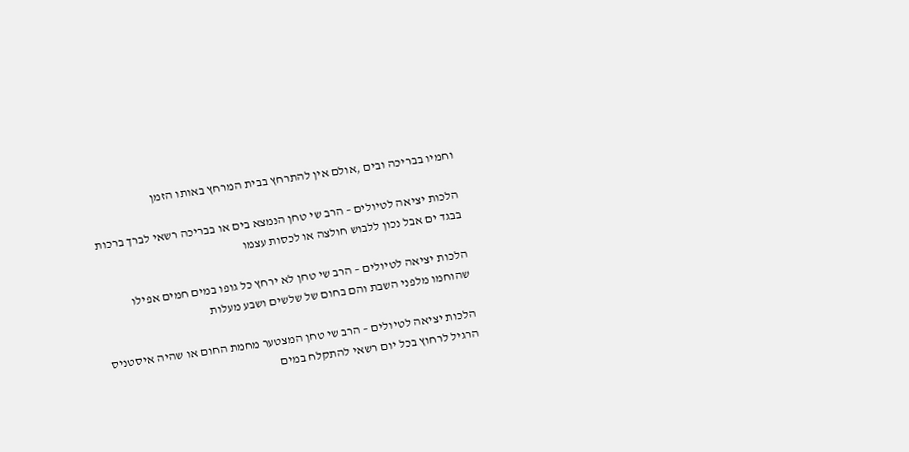וחמיו בבריכה ובים ,אולם אין להתרחץ בבית המרחץ באותו הזמן

הלכות יציאה לטיולים – הרב שי טחן הנמצא בים או בבריכה רשאי לברך ברכות בבגד ים אבל נכון ללבוש חולצה או לכסות עצמו

הלכות יציאה לטיולים – הרב שי טחן לא ירחץ כל גופו במים חמים אפילו שהוחמו מלפני השבת והם בחום של שלשים ושבע מעלות

הלכות יציאה לטיולים – הרב שי טחן המצטער מחמת החום או שהיה איסטניס הרגיל לרחוץ בכל יום רשאי להתקלח במים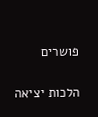פושרים

הלכות יציאה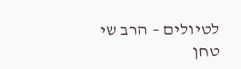לטיולים – הרב שי טחן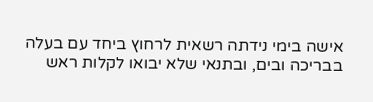אישה בימי נידתה רשאית לרחוץ ביחד עם בעלה בבריכה ובים, ובתנאי שלא יבואו לקלות ראש